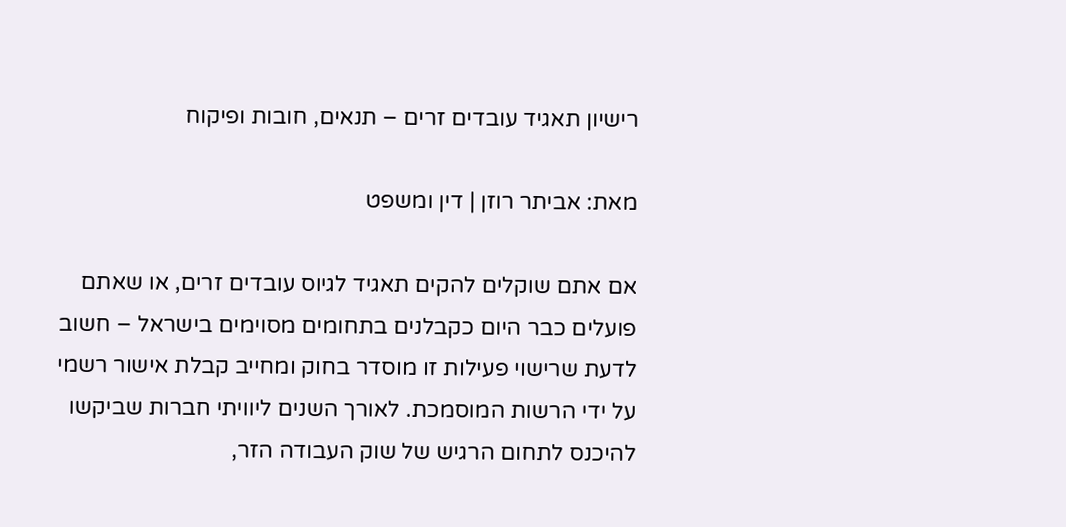רישיון תאגיד עובדים זרים – תנאים, חובות ופיקוח

מאת: אביתר רוזן | דין ומשפט

אם אתם שוקלים להקים תאגיד לגיוס עובדים זרים, או שאתם פועלים כבר היום כקבלנים בתחומים מסוימים בישראל – חשוב לדעת שרישוי פעילות זו מוסדר בחוק ומחייב קבלת אישור רשמי על ידי הרשות המוסמכת. לאורך השנים ליוויתי חברות שביקשו להיכנס לתחום הרגיש של שוק העבודה הזר,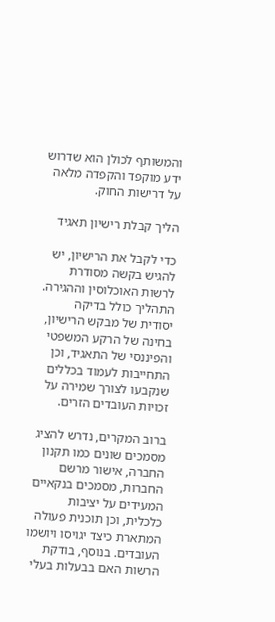והמשותף לכולן הוא שדרוש ידע מוקפד והקפדה מלאה על דרישות החוק.

הליך קבלת רישיון תאגיד

כדי לקבל את הרישיון, יש להגיש בקשה מסודרת לרשות האוכלוסין וההגירה. התהליך כולל בדיקה יסודית של מבקש הרישיון, בחינה של הרקע המשפטי והפיננסי של התאגיד, וכן התחייבות לעמוד בכללים שנקבעו לצורך שמירה על זכויות העובדים הזרים.

ברוב המקרים, נדרש להציג מסמכים שונים כמו תקנון החברה, אישור מרשם החברות, מסמכים בנקאיים המעידים על יציבות כלכלית, וכן תוכנית פעולה המתארת כיצד יגויסו ויושמו העובדים. בנוסף, בודקת הרשות האם בבעלות בעלי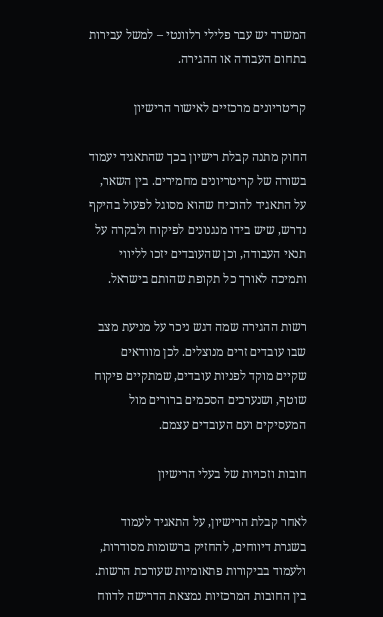המשרד יש עבר פלילי רלוונטי – למשל עבירות בתחום העבודה או ההגירה.

קריטריונים מרכזיים לאישור הרישיון

החוק מתנה קבלת רישיון בכך שהתאגיד יעמוד בשורה של קריטריונים מחמירים. בין השאר, על התאגיד להוכיח שהוא מסוגל לפעול בהיקף נדרש, שיש בידו מנגנונים לפיקוח ולבקרה על תנאי העבודה, וכן שהעובדים יזכו לליווי ותמיכה לאורך כל תקופת שהותם בישראל.

רשות ההגירה שמה דגש ניכר על מניעת מצב שבו עובדים זרים מנוצלים. לכן מוודאים שקיים מוקד לפניות עובדים, שמתקיים פיקוח שוטף, ושנערכים הסכמים ברורים מול המעסיקים ועם העובדים עצמם.

חובות וזכויות של בעלי הרישיון

לאחר קבלת הרישיון, על התאגיד לעמוד בשגרת דיווחים, להחזיק ברשומות מסודרות, ולעמוד בביקורות פתאומיות שעורכת הרשות. בין החובות המרכזיות נמצאת הדרישה לדווח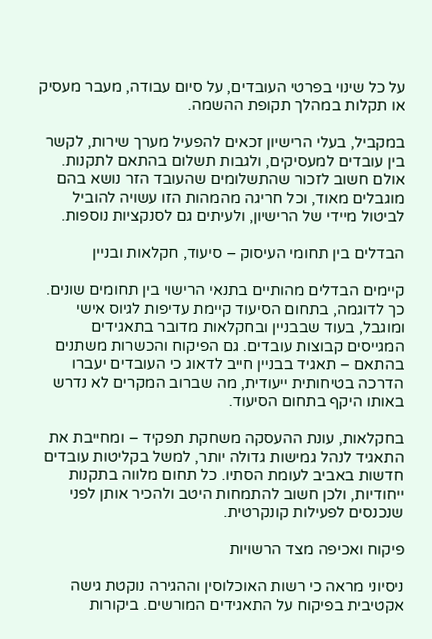על כל שינוי בפרטי העובדים, על סיום עבודה, מעבר מעסיק או תקלות במהלך תקופת ההשמה.

במקביל, בעלי הרישיון זכאים להפעיל מערך שירות, לקשר בין עובדים למעסיקים, ולגבות תשלום בהתאם לתקנות. אולם חשוב לזכור שהתשלומים שהעובד הזר נושא בהם מוגבלים מאוד, וכל חריגה מהמהות הזו עשויה להוביל לביטול מיידי של הרישיון, ולעיתים גם לסנקציות נוספות.

הבדלים בין תחומי העיסוק – סיעוד, חקלאות ובניין

קיימים הבדלים מהותיים בתנאי הרישוי בין תחומים שונים. כך לדוגמה, בתחום הסיעוד קיימת עדיפות לגיוס אישי ומוגבל, בעוד שבבניין ובחקלאות מדובר בתאגידים המגייסים קבוצות עובדים. גם הפיקוח והכשרות משתנים בהתאם – תאגיד בבניין חייב לדאוג כי העובדים יעברו הדרכה בטיחותית ייעודית, מה שברוב המקרים לא נדרש באותו היקף בתחום הסיעוד.

בחקלאות, עונת ההעסקה משחקת תפקיד – ומחייבת את התאגיד לנהל גמישות גדולה יותר, למשל בקליטות עובדים חדשות באביב לעומת הסתיו. כל תחום מלווה בתקנות ייחודיות, ולכן חשוב להתמחות היטב ולהכיר אותן לפני שנכנסים לפעילות קונקרטית.

פיקוח ואכיפה מצד הרשויות

ניסיוני מראה כי רשות האוכלוסין וההגירה נוקטת גישה אקטיבית בפיקוח על התאגידים המורשים. ביקורות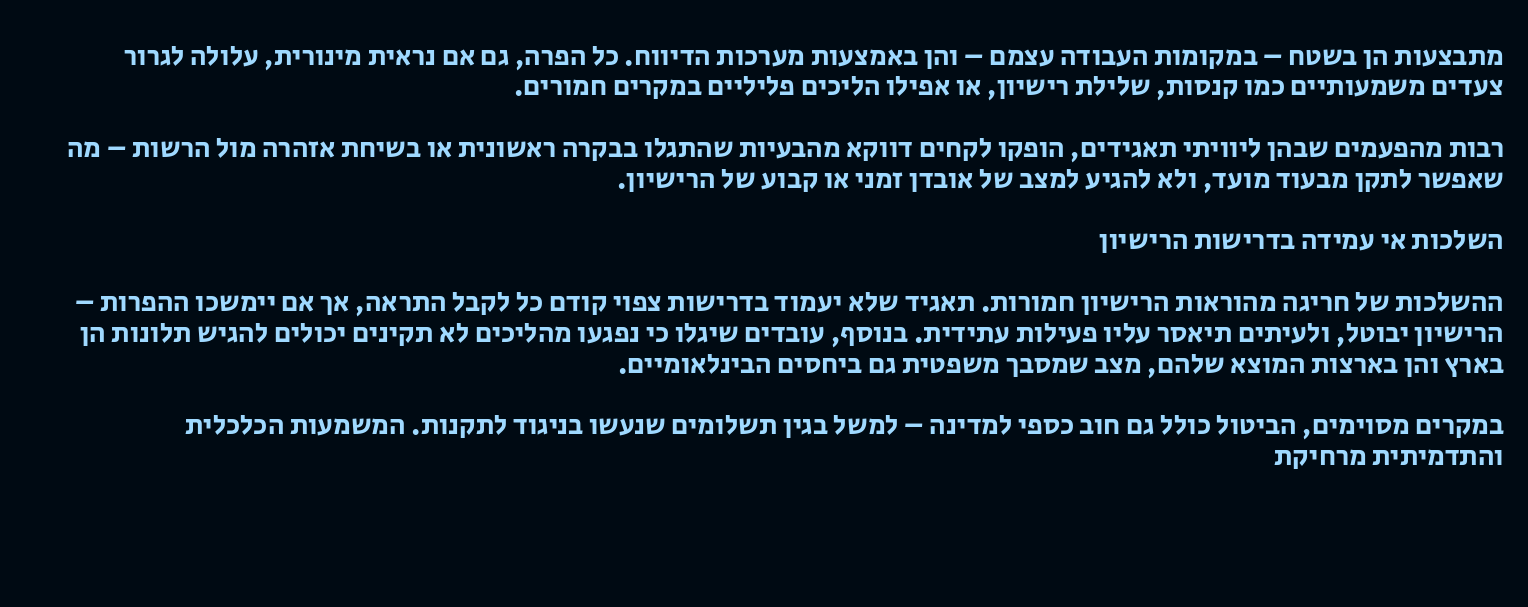מתבצעות הן בשטח – במקומות העבודה עצמם – והן באמצעות מערכות הדיווח. כל הפרה, גם אם נראית מינורית, עלולה לגרור צעדים משמעותיים כמו קנסות, שלילת רישיון, או אפילו הליכים פליליים במקרים חמורים.

רבות מהפעמים שבהן ליוויתי תאגידים, הופקו לקחים דווקא מהבעיות שהתגלו בבקרה ראשונית או בשיחת אזהרה מול הרשות – מה שאפשר לתקן מבעוד מועד, ולא להגיע למצב של אובדן זמני או קבוע של הרישיון.

השלכות אי עמידה בדרישות הרישיון

ההשלכות של חריגה מהוראות הרישיון חמורות. תאגיד שלא יעמוד בדרישות צפוי קודם כל לקבל התראה, אך אם יימשכו ההפרות – הרישיון יבוטל, ולעיתים תיאסר עליו פעילות עתידית. בנוסף, עובדים שיגלו כי נפגעו מהליכים לא תקינים יכולים להגיש תלונות הן בארץ והן בארצות המוצא שלהם, מצב שמסבך משפטית גם ביחסים הבינלאומיים.

במקרים מסוימים, הביטול כולל גם חוב כספי למדינה – למשל בגין תשלומים שנעשו בניגוד לתקנות. המשמעות הכלכלית והתדמיתית מרחיקת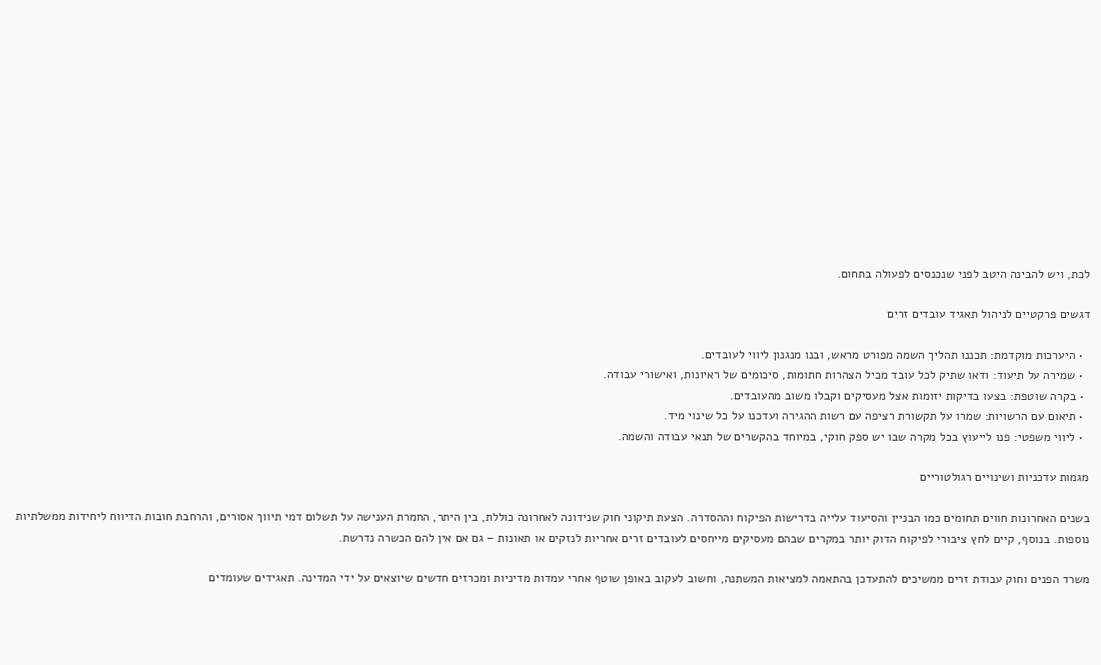לכת, ויש להבינה היטב לפני שנכנסים לפעולה בתחום.

דגשים פרקטיים לניהול תאגיד עובדים זרים

  • היערכות מוקדמת: תכננו תהליך השמה מפורט מראש, ובנו מנגנון ליווי לעובדים.
  • שמירה על תיעוד: ודאו שתיק לכל עובד מכיל הצהרות חתומות, סיכומים של ראיונות, ואישורי עבודה.
  • בקרה שוטפת: בצעו בדיקות יזומות אצל מעסיקים וקבלו משוב מהעובדים.
  • תיאום עם הרשויות: שמרו על תקשורת רציפה עם רשות ההגירה ועדכנו על כל שינוי מיד.
  • ליווי משפטי: פנו לייעוץ בכל מקרה שבו יש ספק חוקי, במיוחד בהקשרים של תנאי עבודה והשמה.

מגמות עדכניות ושינויים רגולטוריים

בשנים האחרונות חווים תחומים כמו הבניין והסיעוד עלייה בדרישות הפיקוח וההסדרה. הצעת תיקוני חוק שנידונה לאחרונה כוללת, בין היתר, החמרת הענישה על תשלום דמי תיווך אסורים, והרחבת חובות הדיווח ליחידות ממשלתיות נוספות. בנוסף, קיים לחץ ציבורי לפיקוח הדוק יותר במקרים שבהם מעסיקים מייחסים לעובדים זרים אחריות לנזקים או תאונות – גם אם אין להם הכשרה נדרשת.

משרד הפנים וחוק עבודת זרים ממשיכים להתעדכן בהתאמה למציאות המשתנה, וחשוב לעקוב באופן שוטף אחרי עמדות מדיניות ומכרזים חדשים שיוצאים על ידי המדינה. תאגידים שעומדים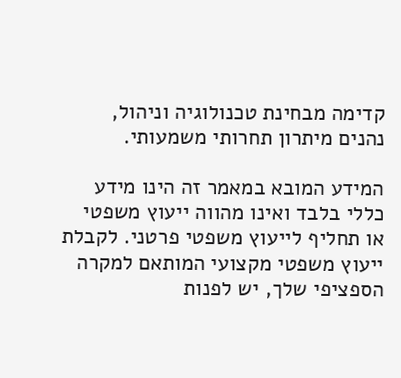קדימה מבחינת טכנולוגיה וניהול, נהנים מיתרון תחרותי משמעותי.

המידע המובא במאמר זה הינו מידע כללי בלבד ואינו מהווה ייעוץ משפטי או תחליף לייעוץ משפטי פרטני. לקבלת ייעוץ משפטי מקצועי המותאם למקרה הספציפי שלך, יש לפנות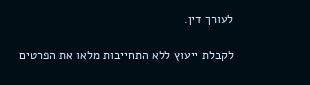לעורך דין.

לקבלת ייעוץ ללא התחייבות מלאו את הפרטים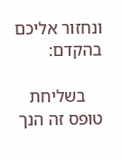ונחזור אליכם בהקדם:

    בשליחת טופס זה הנך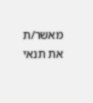מאשר/ת את תנאי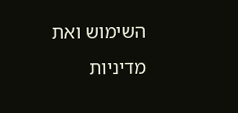השימוש ואת מדיניות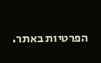הפרטיות באתר.